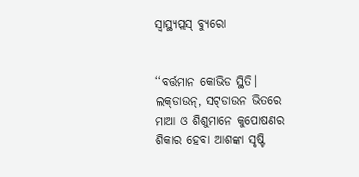ସ୍ୱାସ୍ଥ୍ୟପ୍ଲସ୍‌ ବ୍ୟୁରୋ


‘‘ବର୍ତ୍ତମାନ କୋଭିଡ ସ୍ଥିତି। ଲକ୍‌ଡାଉନ୍‌, ସଟ୍‌ଡାଉନ ଭିତରେ ମାଆ ଓ ଶିଶୁମାନେ କୁପୋଷଣର ଶିକାର ହେବା ଆଶଙ୍କା ସୃଷ୍ଟି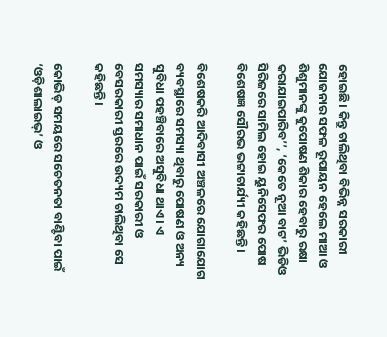ହୋଇଛି। କିନ୍ତୁ ଚାଲିଥିବା ବିଭିନ୍ନ ସରକାରୀ ଯୋଜନାର ସଫଳ ରୂପାୟନ ହେଲେ ମାଆ ଓ ଶିଶୁମାନଙ୍କୁ କୁପୋଷଣ ଶିକାର ହେବାରୁ ରକ୍ଷା କରାଯାଇପାରିବ’’, ‘କେତେ ନୂଆ ବାଟ’ ଭିଡିଓ ସିରିଜରେ ସାମିଲ ହୋଇ ୟୁନିସେଫର ପୋଷ ବିଶେଷଜ୍ଞ ସୌରଭ ଭଟ୍ଟାଚାର୍ଯ୍ୟୀ କହିଛନ୍ତି।

ବିଶେଷକରି ଆଦିବାସୀ ଅଞ୍ଚଳରେ ଯୋଗାଯୋଗ ବ୍ୟବସ୍ଥାରେ ସମସ୍ୟା ଥିବାରୁ ପୋଷଣ ଓ ଅନ୍ୟ ସୁବିଧା ପହଞ୍ଚିବାରେ ଅସୁବିଧା ଥାଏ। ଏ ସମସ୍ୟାର ସମାଧାନ ପାଇଁ ସରକାରୀ ଓ ବେସରକାରୀ ସ୍ତରରେ ଉଦ୍ୟମ ଚାଲିଥିବା ସେ କହିଛନ୍ତି।

କୋଭିଡ୍‌ ସମୟରେ ସଚେତନତା ବାଣ୍ଟିବା ପାଇଁ ‘ଓଡ଼ିଶାଲାଇଭ୍’ ଓ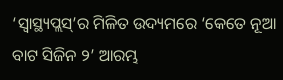‘ସ୍ୱାସ୍ଥ୍ୟପ୍ଲସ୍‌’ର ମିଳିତ ଉଦ୍ୟମରେ ‘କେତେ ନୂଆ ବାଟ ସିଜିନ ୨’ ଆରମ୍ଭ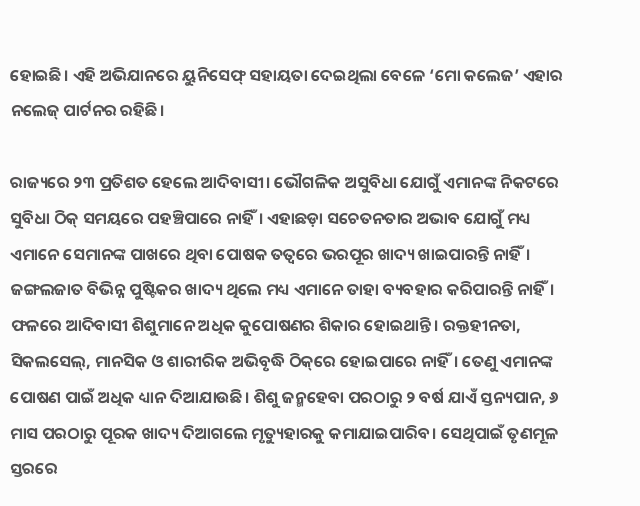ହୋଇଛି। ଏହି ଅଭିଯାନରେ ୟୁନିସେଫ୍ ସହାୟତା ଦେଇଥିଲା ବେଳେ ‘ମୋ କଲେଜ’ ଏହାର ନଲେଜ୍ ପାର୍ଟନର ରହିଛି।

ରାଜ୍ୟରେ ୨୩ ପ୍ରତିଶତ ହେଲେ ଆଦିବାସୀ। ଭୌଗଳିକ ଅସୁବିଧା ଯୋଗୁଁ ଏମାନଙ୍କ ନିକଟରେ ସୁବିଧା ଠିକ୍‌ ସମୟରେ ପହଞ୍ଚିପାରେ ନାହିଁ। ଏହାଛଡ଼ା ସଚେତନତାର ଅଭାବ ଯୋଗୁଁ ମଧ୍ୟ ଏମାନେ ସେମାନଙ୍କ ପାଖରେ ଥିବା ପୋଷକ ତତ୍ୱରେ ଭରପୂର ଖାଦ୍ୟ ଖାଇପାରନ୍ତି ନାହିଁ। ଜଙ୍ଗଲଜାତ ବିଭିନ୍ନ ପୁଷ୍ଟିକର ଖାଦ୍ୟ ଥିଲେ ମଧ୍ୟ ଏମାନେ ତାହା ବ୍ୟବହାର କରିପାରନ୍ତି ନାହିଁ। ଫଳରେ ଆଦିବାସୀ ଶିଶୁମାନେ ଅଧିକ କୁପୋଷଣର ଶିକାର ହୋଇଥାନ୍ତି। ରକ୍ତହୀନତା, ସିକଲସେଲ୍, ମାନସିକ ଓ ଶାରୀରିକ ଅଭିବୃଦ୍ଧି ଠିକ୍‌ରେ ହୋଇପାରେ ନାହିଁ। ତେଣୁ ଏମାନଙ୍କ ପୋଷଣ ପାଇଁ ଅଧିକ ଧ୍ୟାନ ଦିଆଯାଉଛି। ଶିଶୁ ଜନ୍ମହେବା ପରଠାରୁ ୨ ବର୍ଷ ଯାଏଁ ସ୍ତନ୍ୟପାନ, ୬ ମାସ ପରଠାରୁ ପୂରକ ଖାଦ୍ୟ ଦିଆଗଲେ ମୃତ୍ୟୁହାରକୁ କମାଯାଇପାରିବ। ସେଥିପାଇଁ ତୃଣମୂଳ ସ୍ତରରେ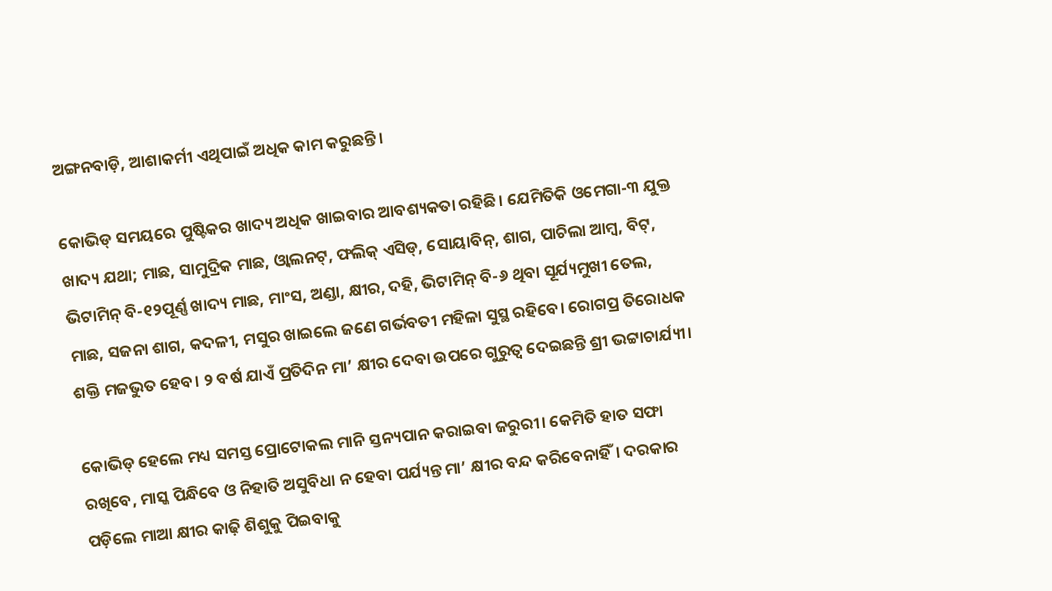ଅଙ୍ଗନବାଡ଼ି, ଆଶାକର୍ମୀ ଏଥିପାଇଁ ଅଧିକ କାମ କରୁଛନ୍ତି।

କୋଭିଡ୍ ସମୟରେ ପୁଷ୍ଟିକର ଖାଦ୍ୟ ଅଧିକ ଖାଇବାର ଆବଶ୍ୟକତା ରହିଛି। ଯେମିତିକି ଓମେଗା-୩ ଯୁକ୍ତ ଖାଦ୍ୟ ଯଥା; ମାଛ, ସାମୁଦ୍ରିକ ମାଛ, ଓ୍ଵାଲନଟ୍, ଫଲିକ୍ ଏସିଡ୍‌, ସୋୟାବିନ୍, ଶାଗ, ପାଚିଲା ଆମ୍ବ, ବିଟ୍, ଭିଟାମିନ୍ ବି-୧୨ପୂର୍ଣ୍ଣ ଖାଦ୍ୟ ମାଛ, ମାଂସ, ଅଣ୍ଡା, କ୍ଷୀର, ଦହି, ଭିଟାମିନ୍ ବି-୬ ଥିବା ସୂର୍ଯ୍ୟମୁଖୀ ତେଲ, ମାଛ, ସଜନା ଶାଗ, କଦଳୀ, ମସୁର ଖାଇଲେ ଜଣେ ଗର୍ଭବତୀ ମହିଳା ସୁସ୍ଥ ରହିବେ। ରୋଗପ୍ର ତିରୋଧକ ଶକ୍ତି ମଜଭୁତ ହେବ। ୨ ବର୍ଷ ଯାଏଁ ପ୍ରତିଦିନ ମା’ କ୍ଷୀର ଦେବା ଉପରେ ଗୁରୁତ୍ଵ ଦେଇଛନ୍ତି ଶ୍ରୀ ଭଟ୍ଟାଚାର୍ଯ୍ୟୀ।

କୋଭିଡ୍ ହେଲେ ମଧ୍ୟ ସମସ୍ତ ପ୍ରୋଟୋକଲ ମାନି ସ୍ତନ୍ୟପାନ କରାଇବା ଜରୁରୀ। କେମିତି ହାତ ସଫା ରଖିବେ, ମାସ୍କ ପିନ୍ଧିବେ ଓ ନିହାତି ଅସୁବିଧା ନ ହେବା ପର୍ଯ୍ୟନ୍ତ ମା’ କ୍ଷୀର ବନ୍ଦ କରିବେନାହିଁ। ଦରକାର ପଡ଼ିଲେ ମାଆ କ୍ଷୀର କାଢ଼ି ଶିଶୁକୁ ପିଇବାକୁ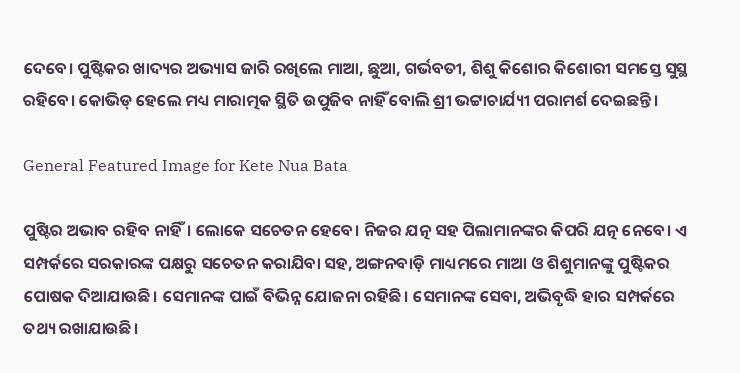ଦେବେ। ପୁଷ୍ଟିକର ଖାଦ୍ୟର ଅଭ୍ୟାସ ଜାରି ରଖିଲେ ମାଆ, ଛୁଆ, ଗର୍ଭବତୀ, ଶିଶୁ କିଶୋର କିଶୋରୀ ସମସ୍ତେ ସୁସ୍ଥ ରହିବେ। କୋଭିଡ୍ ହେଲେ ମଧ୍ୟ ମାରାତ୍ମକ ସ୍ଥିତି ଉପୁଜିବ ନାହିଁ ବୋଲି ଶ୍ରୀ ଭଟ୍ଟାଚାର୍ଯ୍ୟୀ ପରାମର୍ଶ ଦେଇଛନ୍ତି।

General Featured Image for Kete Nua Bata

ପୁଷ୍ଟିର ଅଭାବ ରହିବ ନାହିଁ। ଲୋକେ ସଚେତନ ହେବେ। ନିଜର ଯତ୍ନ ସହ ପିଲାମାନଙ୍କର କିପରି ଯତ୍ନ ନେବେ। ଏ ସମ୍ପର୍କରେ ସରକାରଙ୍କ ପକ୍ଷରୁ ସଚେତନ କରାଯିବା ସହ, ଅଙ୍ଗନବାଡ଼ି ମାଧ୍ୟମରେ ମାଆ ଓ ଶିଶୁମାନଙ୍କୁ ପୁଷ୍ଟିକର ପୋଷକ ଦିଆଯାଉଛି। ସେମାନଙ୍କ ପାଇଁ ବିଭିନ୍ନ ଯୋଜନା ରହିଛି। ସେମାନଙ୍କ ସେବା, ଅଭିବୃଦ୍ଧି ହାର ସମ୍ପର୍କରେ ତଥ୍ୟ ରଖାଯାଉଛି।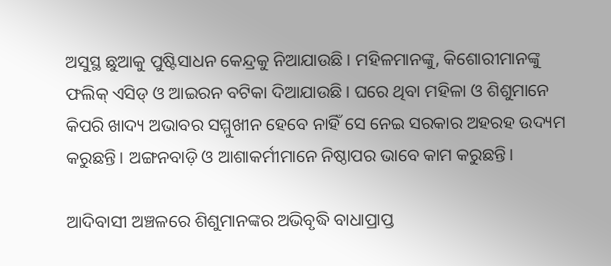ଅସୁସ୍ଥ ଛୁଆକୁ ପୁଷ୍ଟିସାଧନ କେନ୍ଦ୍ରକୁ ନିଆଯାଉଛି। ମହିଳମାନଙ୍କୁ, କିଶୋରୀମାନଙ୍କୁ ଫଲିକ୍ ଏସିଡ୍‌ ଓ ଆଇରନ ବଟିକା ଦିଆଯାଉଛି। ଘରେ ଥିବା ମହିଳା ଓ ଶିଶୁମାନେ କିପରି ଖାଦ୍ୟ ଅଭାବର ସମ୍ମୁଖୀନ ହେବେ ନାହିଁ ସେ ନେଇ ସରକାର ଅହରହ ଉଦ୍ୟମ କରୁଛନ୍ତି। ଅଙ୍ଗନବାଡ଼ି ଓ ଆଶାକର୍ମୀମାନେ ନିଷ୍ଠାପର ଭାବେ କାମ କରୁଛନ୍ତି।

ଆଦିବାସୀ ଅଞ୍ଚଳରେ ଶିଶୁମାନଙ୍କର ଅଭିବୃଦ୍ଧି ବାଧାପ୍ରାପ୍ତ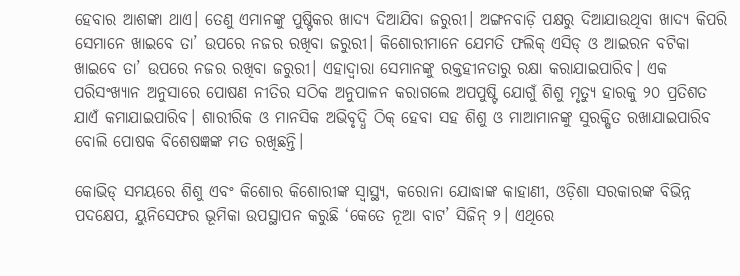ହେବାର ଆଶଙ୍କା ଥାଏ। ତେଣୁ ଏମାନଙ୍କୁ ପୁଷ୍ଟିକର ଖାଦ୍ୟ ଦିଆଯିବା ଜରୁରୀ। ଅଙ୍ଗନବାଡ଼ି ପକ୍ଷରୁ ଦିଆଯାଉଥିବା ଖାଦ୍ୟ କିପରି ସେମାନେ ଖାଇବେ ତା’ ଉପରେ ନଜର ରଖିବା ଜରୁରୀ। କିଶୋରୀମାନେ ଯେମତି ଫଲିକ୍ ଏସିଡ୍ ଓ ଆଇରନ ବଟିକା ଖାଇବେ ତା’ ଉପରେ ନଜର ରଖିବା ଜରୁରୀ। ଏହାଦ୍ଵାରା ସେମାନଙ୍କୁ ରକ୍ତହୀନତାରୁ ରକ୍ଷା କରାଯାଇପାରିବ। ଏକ ପରିସଂଖ୍ୟାନ ଅନୁସାରେ ପୋଷଣ ନୀତିର ସଠିକ ଅନୁପାଳନ କରାଗଲେ ଅପପୁଷ୍ଟି ଯୋଗୁଁ ଶିଶୁ ମୃତ୍ୟୁ ହାରକୁ ୨୦ ପ୍ରତିଶତ ଯାଏଁ କମାଯାଇପାରିବ। ଶାରୀରିକ ଓ ମାନସିକ ଅଭିବୃଦ୍ଧି ଠିକ୍ ହେବା ସହ ଶିଶୁ ଓ ମାଆମାନଙ୍କୁ ସୁରକ୍ଷିତ ରଖାଯାଇପାରିବ ବୋଲି ପୋଷକ ବିଶେଷଜ୍ଞଙ୍କ ମତ ରଖିଛନ୍ତି।

କୋଭିଡ୍‌ ସମୟରେ ଶିଶୁ ଏବଂ କିଶୋର କିଶୋରୀଙ୍କ ସ୍ୱାସ୍ଥ୍ୟ, କରୋନା ଯୋଦ୍ଧାଙ୍କ କାହାଣୀ, ଓଡ଼ିଶା ସରକାରଙ୍କ ବିଭିନ୍ନ ପଦକ୍ଷେପ, ୟୁନିସେଫର ଭୂମିକା ଉପସ୍ଥାପନ କରୁଛି ‘କେତେ ନୂଆ ବାଟ’ ସିଜିନ୍ ୨। ଏଥିରେ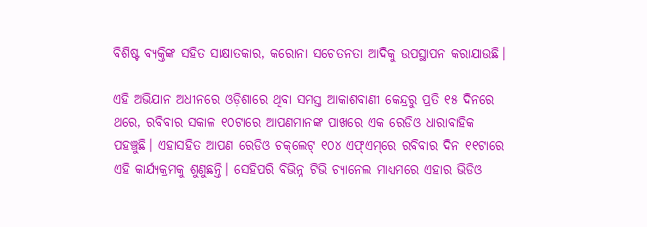ବିଶିଷ୍ଟ ବ୍ୟକ୍ତିଙ୍କ ସହିତ ସାକ୍ଷାତକାର, କରୋନା ସଚେତନତା ଆଦିକୁ ଉପସ୍ଥାପନ କରାଯାଉଛି।

ଏହି ଅଭିଯାନ ଅଧୀନରେ ଓଡ଼ିଶାରେ ଥିବା ସମସ୍ତ ଆକାଶବାଣୀ କେନ୍ଦ୍ରରୁ ପ୍ରତି ୧୫ ଦିନରେ ଥରେ, ରବିବାର ସକାଳ ୧୦ଟାରେ ଆପଣମାନଙ୍କ ପାଖରେ ଏକ ରେଡିଓ ଧାରାବାହିକ ପହଞ୍ଚୁଛି। ଏହାସହିତ ଆପଣ ରେଡିଓ ଚକ୍‌ଲେଟ୍ ୧୦୪ ଏଫ୍ଏମ୍‌ରେ ରବିବାର ଦିନ ୧୧ଟାରେ ଏହି କାର୍ଯ୍ୟକ୍ରମକୁ ଶୁଣୁଛନ୍ତି। ସେହିପରି ବିଭିନ୍ନ ଟିଭି ଚ୍ୟାନେଲ ମାଧ୍ୟମରେ ଏହାର ଭିଡିଓ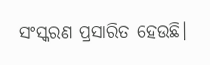ସଂସ୍କରଣ ପ୍ରସାରିତ ହେଉଛି।